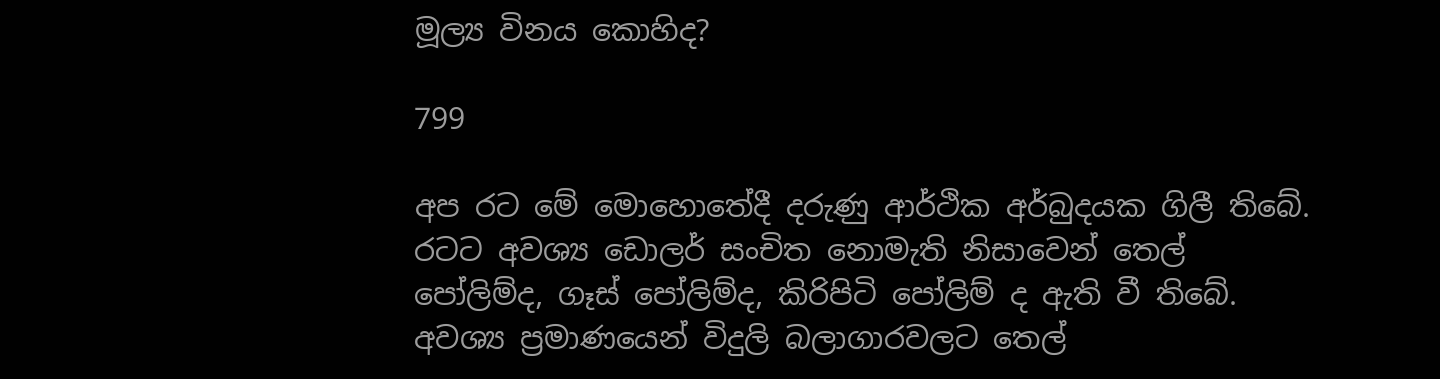මූල්‍ය විනය කොහිද?

799

අප රට මේ මොහොතේදී දරුණු ආර්ථික අර්බුදයක ගිලී තිබේ. රටට අවශ්‍ය ඩොලර් සංචිත නොමැති නිසාවෙන් තෙල් පෝලිම්ද, ගෑස් පෝලිම්ද, කිරිපිටි පෝලිම් ද ඇති වී තිබේ. අවශ්‍ය ප්‍රමාණයෙන් විදුලි බලාගාරවලට තෙල්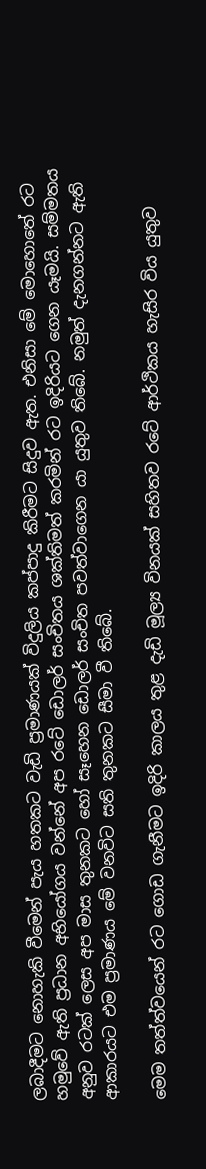ලබාදීමට නොහැකි වීමෙන් පැය හතකට වැඩි ප්‍රමාණයක් විදුලිය කප්පාදු කිරීමට සිදුව ඇත. එනිසා මේ මොහොතේ රට හමුවේ ඇති ප්‍රධාන අභියෝගය වන්නේ අප රටේ ඩොලර් සංචිතය ශක්තිමත් කරමින් රට ඉදිරියට ගෙන යෑමයි. සම්මතය අනුව රටක් ලෙස අප මාස තුනකට හෝ සෑහෙන ඩොලර් සංචිත පවත්වාගෙන යා යුතුව තිබේ. නමුත් දැනගන්නට ඇති ආකාරයට එම ප්‍රමාණය මේ වනවිට සති තුනකට සීමා වී තිබේ.

මෙම තත්ත්වයෙන් රට ගොඩ ගැනීමට ඉදිරි කාලය තුළ දැඩි මූල්‍ය විනයක් සහිතව රටේ ආර්ථිකය හැසිර විය යුතුව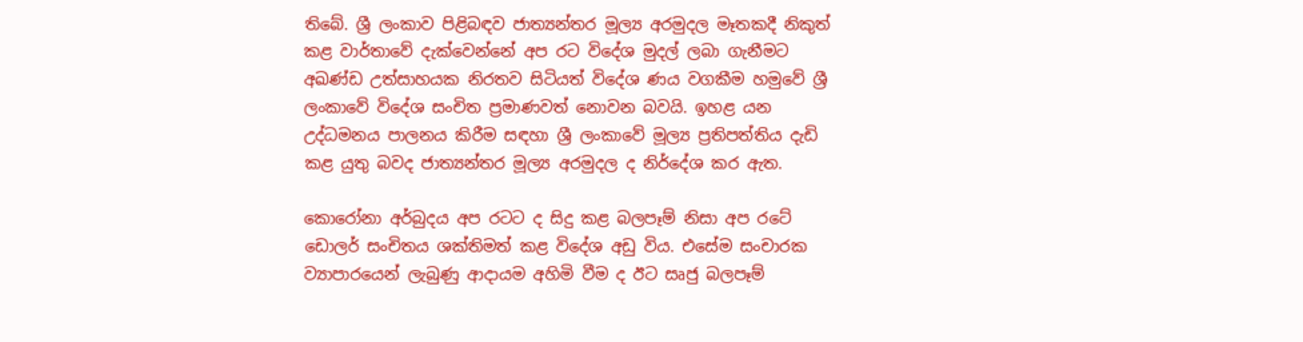තිබේ. ශ්‍රී ලංකාව පිළිබඳව ජාත්‍යන්තර මූල්‍ය අරමුදල මෑතකදී නිකුත් කළ වාර්තාවේ දැක්වෙන්නේ අප රට විදේශ මුදල් ලබා ගැනීමට අඛණ්ඩ උත්සාහයක නිරතව සිටියත් විදේශ ණය වගකීම හමුවේ ශ්‍රී ලංකාවේ විදේශ සංචිත ප්‍රමාණවත් නොවන බවයි. ඉහළ යන උද්ධමනය පාලනය කිරීම සඳහා ශ්‍රී ලංකාවේ මූල්‍ය ප්‍රතිපත්තිය දැඩි කළ යුතු බවද ජාත්‍යන්තර මූල්‍ය අරමුදල ද නිර්දේශ කර ඇත.

කොරෝනා අර්බුදය අප රටට ද සිදු කළ බලපෑම් නිසා අප රටේ ඩොලර් සංචිතය ශක්තිමත් කළ විදේශ අඩු විය. එසේම සංචාරක ව්‍යාපාරයෙන් ලැබුණු ආදායම අහිමි වීම ද ඊට සෘජු බලපෑම්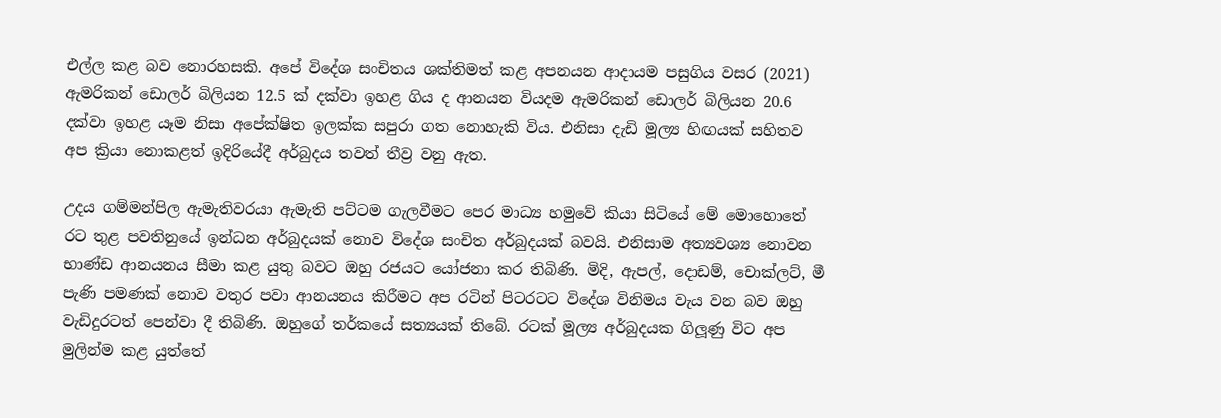එල්ල කළ බව නොරහසකි. අපේ විදේශ සංචිතය ශක්තිමත් කළ අපනයන ආදායම පසුගිය වසර (2021) ඇමරිකන් ඩොලර් බිලියන 12.5 ක් දක්වා ඉහළ ගිය ද ආනයන වියදම ඇමරිකන් ඩොලර් බිලියන 20.6 දක්වා ඉහළ යෑම නිසා අපේක්ෂිත ඉලක්ක සපුරා ගත නොහැකි විය. එනිසා දැඩි මූල්‍ය හිඟයක් සහිතව අප ක්‍රියා නොකළත් ඉදිරියේදී අර්බුදය තවත් තීව්‍ර වනු ඇත.

උදය ගම්මන්පිල ඇමැතිවරයා ඇමැති පට්ටම ගැලවීමට පෙර මාධ්‍ය හමුවේ කියා සිටියේ මේ මොහොතේ රට තුළ පවතිනුයේ ඉන්ධන අර්බුදයක් නොව විදේශ සංචිත අර්බුදයක් බවයි. එනිසාම අත්‍යවශ්‍ය නොවන භාණ්ඩ ආනයනය සීමා කළ යුතු බවට ඔහු රජයට යෝජනා කර තිබිණි. මිදි, ඇපල්, දොඩම්, චොක්ලට්, මී පැණි පමණක් නොව වතුර පවා ආනයනය කිරීමට අප රටින් පිටරටට විදේශ විනිමය වැය වන බව ඔහු වැඩිදුරටත් පෙන්වා දී තිබිණි. ඔහුගේ තර්කයේ සත්‍යයක් තිබේ. රටක් මූල්‍ය අර්බුදයක ගිලූණු විට අප මුලින්ම කළ යුත්තේ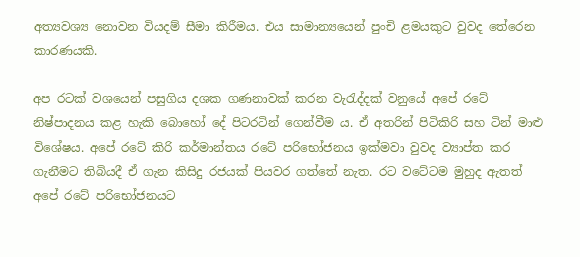අත්‍යවශ්‍ය නොවන වියදම් සීමා කිරීමය. එය සාමාන්‍යයෙන් පුංචි ළමයකුට වුවද තේරෙන කාරණයකි.

අප රටක් වශයෙන් පසුගිය දශක ගණනාවක් කරන වැරැද්දක් වනුයේ අපේ රටේ නිෂ්පාදනය කළ හැකි බොහෝ දේ පිටරටින් ගෙන්වීම ය. ඒ අතරින් පිටිකිරි සහ ටින් මාළු විශේෂය. අපේ රටේ කිරි කර්මාන්තය රටේ පරිභෝජනය ඉක්මවා වුවද ව්‍යාප්ත කර ගැනීමට තිබියදී ඒ ගැන කිසිදු රජයක් පියවර ගත්තේ නැත. රට වටේටම මුහුද ඇතත් අපේ රටේ පරිභෝජනයට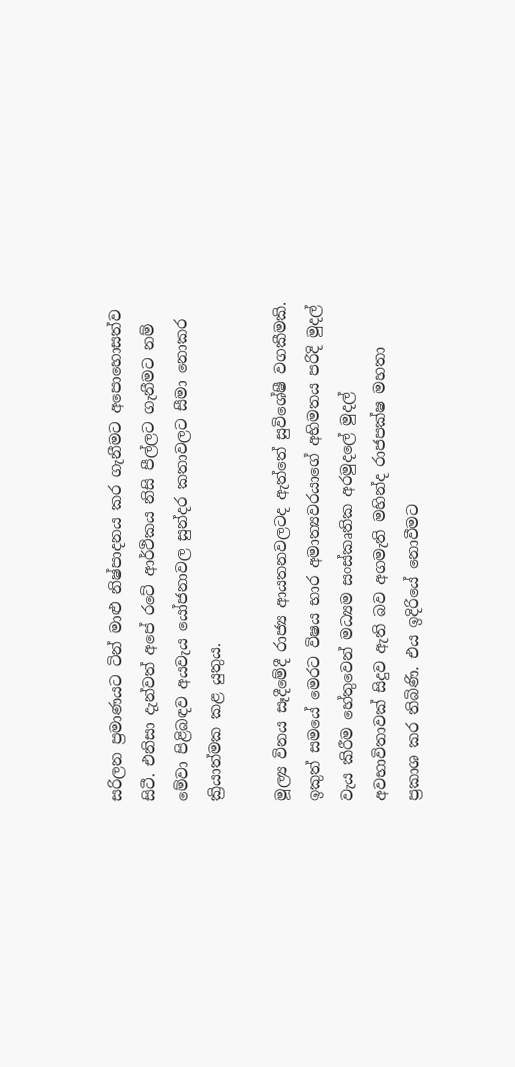සරිලන ප්‍රමාණයට ටින් මාළු නිෂ්පාදනය කර ගැනීමට අපොහොසත්ව සිටී. එනිසා දැන්වත් අපේ රටේ ආර්ථිකය නිසි පීල්ලට ගැනීමට නම් මේවා පිළිබඳව අයවැය යෝජනාවල සුන්දර කතාවලට සීමා නොකර ක්‍රියාත්මක කළ යුතුය.

මූල්‍ය විනය සෑදීමේදී රාජ්‍ය ආයතනවලටද ඇත්තේ සුවිශේෂී වගකීමකි. ඉකුත් සමයේ මෙරට විෂය භාර අමාත්‍යවරයාගේ අභිමතය පරිදි මුදල් වැය කිරීම හේතුවෙන් මධ්‍යම සංස්කෘතික අරමුදලේ මුදල් අවභාවිතාවක් සිදුව ඇති බව අගමැති මහින්ද රාජපක්ෂ මහතා ප්‍රකාශ කර තිබිණි. එය ඉදිරියේ නොවීමට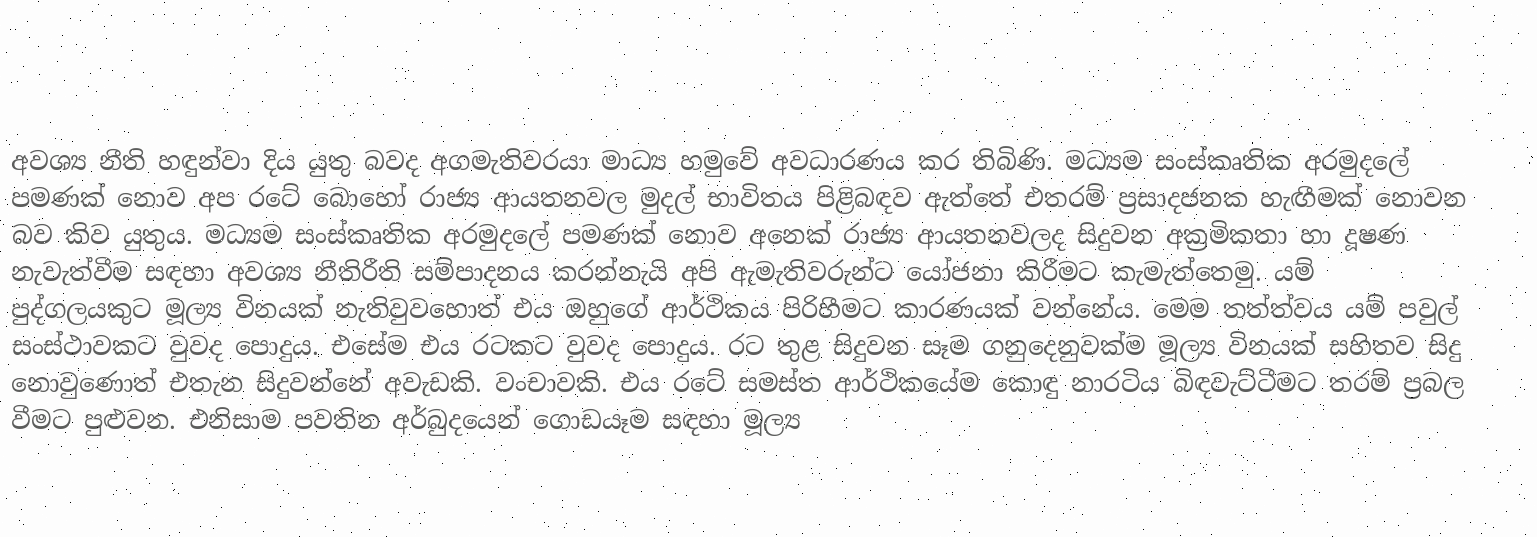අවශ්‍ය නීති හඳුන්වා දිය යුතු බවද අගමැතිවරයා මාධ්‍ය හමුවේ අවධාරණය කර තිබිණි. මධ්‍යම සංස්කෘතික අරමුදලේ පමණක් නොව අප රටේ බොහෝ රාජ්‍ය ආයතනවල මුදල් භාවිතය පිළිබඳව ඇත්තේ එතරම් ප්‍රසාදජනක හැඟීමක් නොවන බව කිව යුතුය. මධ්‍යම සංස්කෘතික අරමුදලේ පමණක් නොව අනෙක් රාජ්‍ය ආයතනවලද සිදුවන අක්‍රමිකතා හා දූෂණ නැවැත්වීම සඳහා අවශ්‍ය නීතිරීති සම්පාදනය කරන්නැයි අපි ඇමැතිවරුන්ට යෝජනා කිරීමට කැමැත්තෙමු. යම් පුද්ගලයකුට මූල්‍ය විනයක් නැතිවුවහොත් එය ඔහුගේ ආර්ථිකය පිරිහීමට කාරණයක් වන්නේය. මෙම තත්ත්වය යම් පවුල් සංස්ථාවකට වුවද පොදුය. එසේම එය රටකට වුවද පොදුය. රට තුළ සිදුවන සෑම ගනුදෙනුවක්ම මූල්‍ය විනයක් සහිතව සිදු නොවුණොත් එතැන සිදුවන්නේ අවැඩකි. වංචාවකි. එය රටේ සමස්ත ආර්ථිකයේම කොඳු නාරටිය බිඳවැට්ටීමට තරම් ප්‍රබල වීමට පුළුවන. එනිසාම පවතින අර්බුදයෙන් ගොඩයෑම සඳහා මූල්‍ය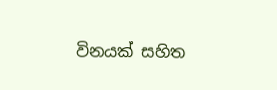විනයක් සහිත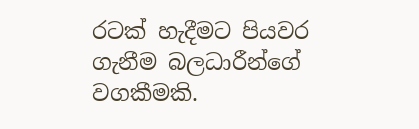රටක් හැදීමට පියවර ගැනීම බලධාරීන්ගේ වගකීමකි.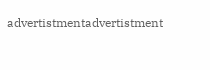advertistmentadvertistment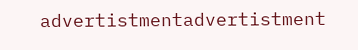advertistmentadvertistment